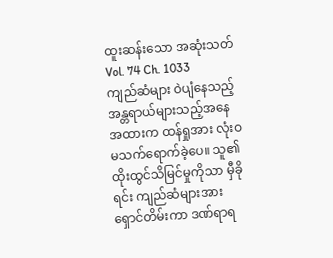ထူးဆန်းသော အဆုံးသတ်
Vol. 74 Ch. 1033
ကျည်ဆံများ ဝဲပျံနေသည့် အန္တရာယ်များသည့်အနေအထားက ထန်ရှုအား လုံးဝ မသက်ရောက်ခဲ့ပေ။ သူ၏ထိုးထွင်သိမြင်မှုကိုသာ မှီခိုရင်း ကျည်ဆံများအား ရှောင်တိမ်းကာ ဒဏ်ရာရ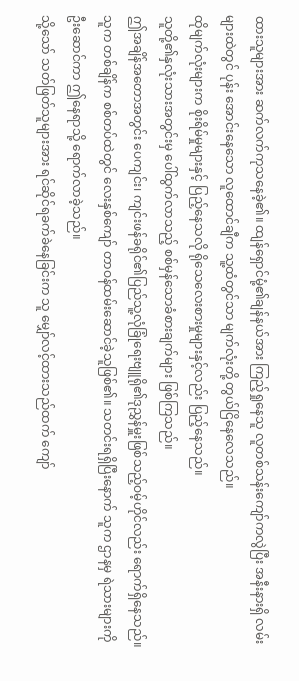ထားသူများအား ဆက်လက်ကုသနေခဲ့၏။ ထျန်ရှောင်မုံ့၏ချန်နယ်အား ကြည့်ရှုနေသူ လူတစ်သန်းကျော်ကလွဲပြီး အနီးနားရှိ လမ်းများထဲတွင် ပုန်း အောင်းနေသော လူထောင်ချီက သူ့ထံတွင်သာ မျက်လုံးတို့ တွယ်ငြိနေလေသည်။
ထိုမျက်လုံးများက စိုးရိမ်မှုများနှင့် ပြည့်နေသလို ရိုသေလေးစားမှုများနှင့်လည်း ပြည့်နေသည်။
သူတို့၏နှလုံးသားအတွင်းမှ ပေါ်ထွက်လာသည့် စစ်မှန်သောခံစားချက်များ ဖြစ်ကြသည်။
ဤအချိန်အတောအတွင်း ပေကျင်း၊ ကျင်းဖန်ခရိုင်၏ပြည်သူ့လုံခြုံရေးဗျူရို၏ဒုညွှန်မှူးဖြစ်သည့်ဝမ့်ဟိုင်လည်း ရောက်ရှိနေသည်။ သူက တစ်ချိန်က စစ်တပ်ထဲတွင် လေးနှစ်ကျော် တာဝန်ထမ်းဆောင်ခဲ့သူဖြစ်၏။ သတင်းရရှိပြီးနောက် သူက ဌာနမှ ရဲသားများကို ဦးဆောင်ကာ ဤနေရာသို့ ရောက်လာခဲ့သည်။
သို့သော် သတ်ဖြတ်သူများအား ရင်ဆိုင်ရခက်ခဲနေခြင်းက သူ မျှော်လင့်ထားသည်ထက် ကျော်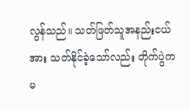လွန်သည်။ သတ်ဖြတ်သူအနည်းငယ်အား သတ်နိုင်ခဲ့သော်လည်း တိုက်ပွဲက မ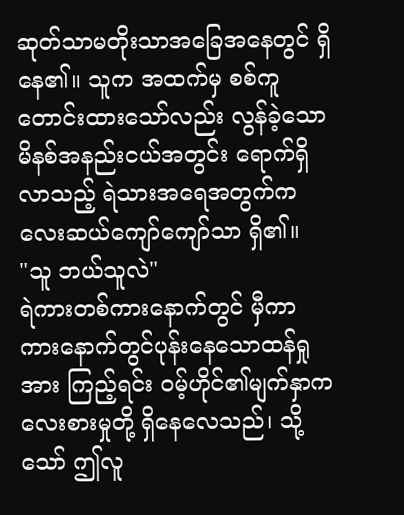ဆုတ်သာမတိုးသာအခြေအနေတွင် ရှိနေ၏။ သူက အထက်မှ စစ်ကူတောင်းထားသော်လည်း လွန်ခဲ့သောမိနစ်အနည်းငယ်အတွင်း ရောက်ရှိလာသည့် ရဲသားအရေအတွက်က လေးဆယ်ကျော်ကျော်သာ ရှိ၏။
"သူ ဘယ်သူလဲ"
ရဲကားတစ်ကားနောက်တွင် မှီကာ ကားနောက်တွင်ပုန်းနေသောထန်ရှုအား ကြည့်ရင်း ဝမ့်ဟိုင်၏မျက်နှာက လေးစားမှုတို့ ရှိနေလေသည်၊ သို့သော် ဤလူ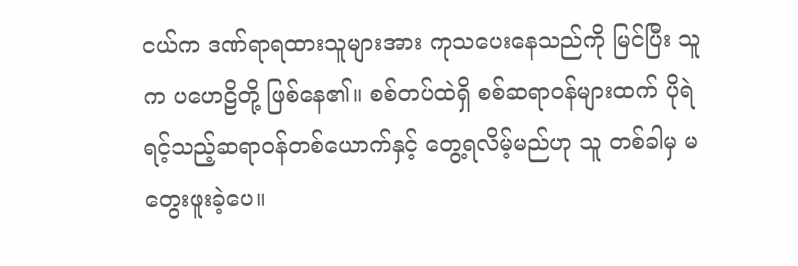ငယ်က ဒဏ်ရာရထားသူများအား ကုသပေးနေသည်ကို မြင်ပြီး သူက ပဟေဠိတို့ ဖြစ်နေ၏။ စစ်တပ်ထဲရှိ စစ်ဆရာဝန်များထက် ပိုရဲရင့်သည့်ဆရာဝန်တစ်ယောက်နှင့် တွေ့ရလိမ့်မည်ဟု သူ တစ်ခါမှ မတွေးဖူးခဲ့ပေ။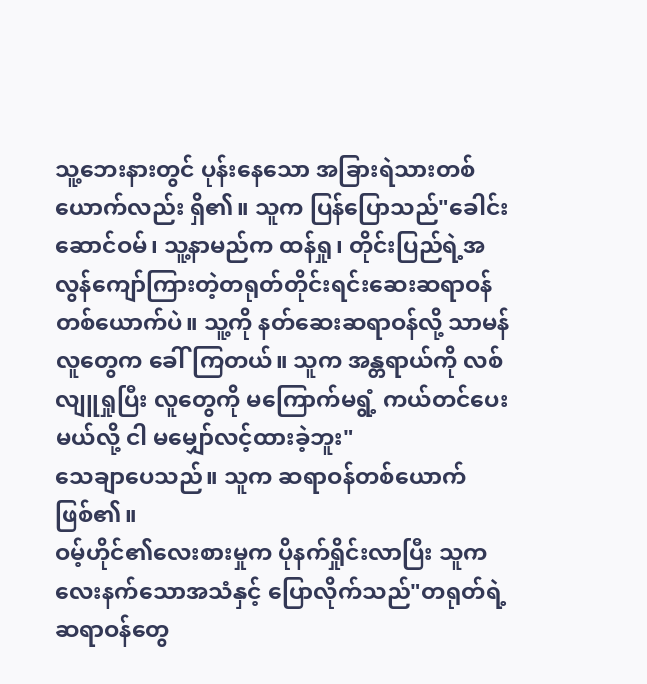သူ့ဘေးနားတွင် ပုန်းနေသော အခြားရဲသားတစ်ယောက်လည်း ရှိ၏။ သူက ပြန်ပြောသည်"ခေါင်းဆောင်ဝမ်၊ သူ့နာမည်က ထန်ရှု၊ တိုင်းပြည်ရဲ့အလွန်ကျော်ကြားတဲ့တရုတ်တိုင်းရင်းဆေးဆရာဝန်တစ်ယောက်ပဲ။ သူ့ကို နတ်ဆေးဆရာဝန်လို့ သာမန်လူတွေက ခေါ်ကြတယ်။ သူက အန္တရာယ်ကို လစ်လျူရှုပြီး လူတွေကို မကြောက်မရွံ့ ကယ်တင်ပေးမယ်လို့ ငါ မမျှော်လင့်ထားခဲ့ဘူး"
သေချာပေသည်။ သူက ဆရာဝန်တစ်ယောက်ဖြစ်၏။
ဝမ့်ဟိုင်၏လေးစားမှုက ပိုနက်ရှိုင်းလာပြီး သူက လေးနက်သောအသံနှင့် ပြောလိုက်သည်"တရုတ်ရဲ့ဆရာဝန်တွေ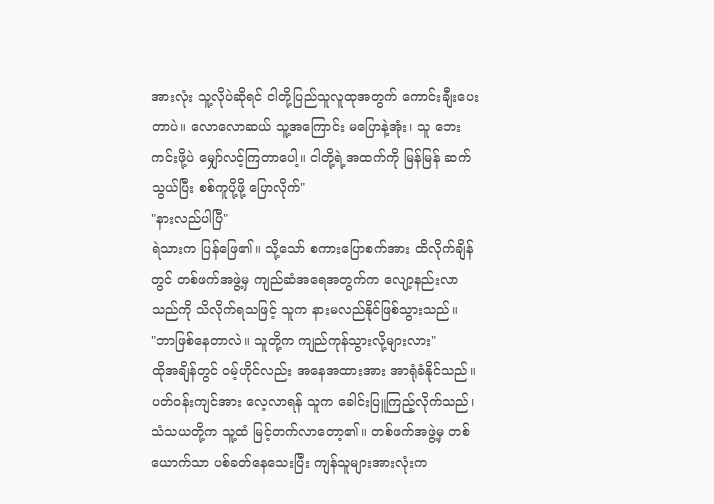အားလုံး သူ့လိုပဲဆိုရင် ငါတို့ပြည်သူလူထုအတွက် ကောင်းချီးပေးတာပဲ။ လောလောဆယ် သူ့အကြောင်း မပြောနဲ့အုံး၊ သူ ဘေးကင်းဖို့ပဲ မျှော်လင့်ကြတာပေါ့။ ငါတို့ရဲ့အထက်ကို မြန်မြန် ဆက်သွယ်ပြီး စစ်ကူပို့ဖို့ ပြောလိုက်"
"နားလည်ပါပြီ"
ရဲသားက ပြန်ဖြေ၏။ သို့သော် စကားပြောစက်အား ထိလိုက်ချိန်တွင် တစ်ဖက်အဖွဲ့မှ ကျည်ဆံအရေအတွက်က လျော့နည်းလာသည်ကို သိလိုက်ရသဖြင့် သူက နားမလည်နိုင်ဖြစ်သွားသည်။
"ဘာဖြစ်နေတာလဲ။ သူတို့က ကျည်ကုန်သွားလို့များလား"
ထိုအချိန်တွင် ဝမ့်ဟိုင်လည်း အနေအထားအား အာရုံခံနိုင်သည်။ ပတ်ဝန်းကျင်အား လေ့လာရန် သူက ခေါင်းပြူကြည့်လိုက်သည်၊ သံသယတို့က သူ့ထံ မြင့်တက်လာတော့၏။ တစ်ဖက်အဖွဲ့မှ တစ်ယောက်သာ ပစ်ခတ်နေသေးပြီး ကျန်သူများအားလုံးက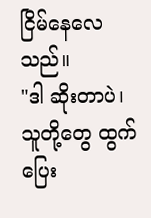ငြိမ်နေလေသည်။
"ဒါ ဆိုးတာပဲ၊ သူတို့တွေ ထွက်ပြေး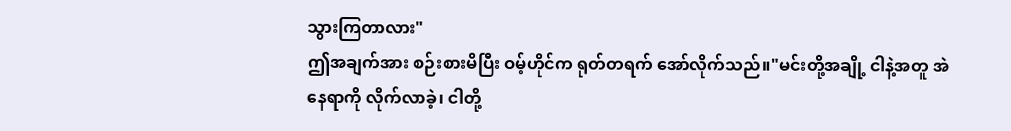သွားကြတာလား"
ဤအချက်အား စဉ်းစားမိပြီး ဝမ့်ဟိုင်က ရုတ်တရက် အော်လိုက်သည်။"မင်းတို့အချို့ ငါနဲ့အတူ အဲနေရာကို လိုက်လာခဲ့၊ ငါတို့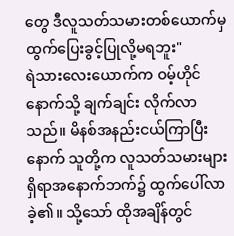တွေ ဒီလူသတ်သမားတစ်ယောက်မှ ထွက်ပြေးခွင့်ပြုလို့မရဘူး"
ရဲသားလေးယောက်က ဝမ့်ဟိုင်နောက်သို့ ချက်ချင်း လိုက်လာသည်။ မိနစ်အနည်းငယ်ကြာပြီးနောက် သူတို့က လူသတ်သမားများရှိရာအနောက်ဘက်၌ ထွက်ပေါ်လာခဲ့၏။ သို့သော် ထိုအချိန်တွင်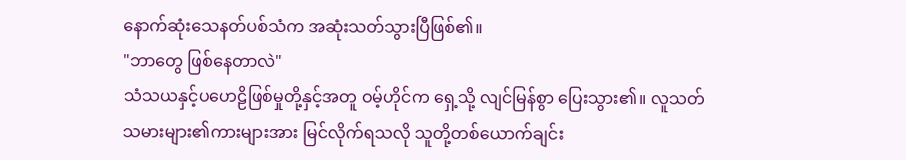နောက်ဆုံးသေနတ်ပစ်သံက အဆုံးသတ်သွားပြီဖြစ်၏။
"ဘာတွေ ဖြစ်နေတာလဲ"
သံသယနှင့်ပဟေဠိဖြစ်မှုတို့နှင့်အတူ ဝမ့်ဟိုင်က ရှေ့သို့ လျင်မြန်စွာ ပြေးသွား၏။ လူသတ်သမားများ၏ကားများအား မြင်လိုက်ရသလို သူတို့တစ်ယောက်ချင်း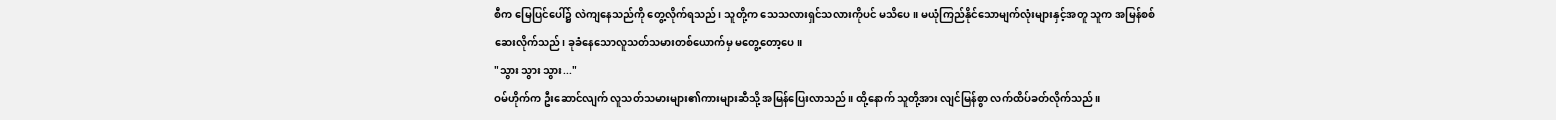စီက မြေပြင်ပေါ်၌ လဲကျနေသည်ကို တွေ့လိုက်ရသည်၊ သူတို့က သေသလားရှင်သလားကိုပင် မသိပေ။ မယုံကြည်နိုင်သောမျက်လုံးများနှင့်အတူ သူက အမြန်စစ်ဆေးလိုက်သည်၊ ခုခံနေသောလူသတ်သမားတစ်ယောက်မှ မတွေ့တော့ပေ။
"သွား သွား သွား..."
ဝမ်ဟိုက်က ဦးဆောင်လျက် လူသတ်သမားများ၏ကားများဆီသို့ အမြန်ပြေးလာသည်။ ထို့နောက် သူတို့အား လျင်မြန်စွာ လက်ထိပ်ခတ်လိုက်သည်။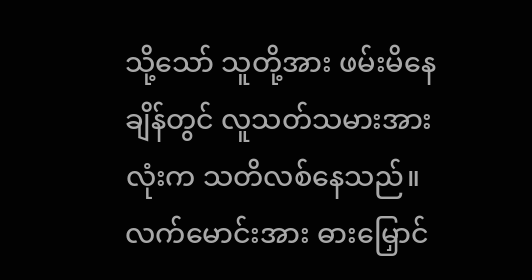သို့သော် သူတို့အား ဖမ်းမိနေချိန်တွင် လူသတ်သမားအားလုံးက သတိလစ်နေသည်။ လက်မောင်းအား ဓားမြှောင်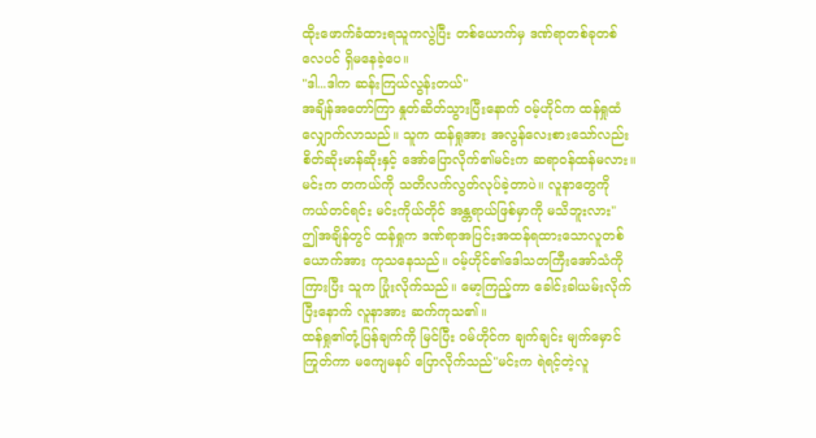ထိုးဖောက်ခံထားရသူကလွဲပြီး တစ်ယောက်မှ ဒဏ်ရာတစ်ခုတစ်လေပင် ရှိမနေခဲ့ပေ။
"ဒါ...ဒါက ဆန်းကြယ်လွန်းတယ်"
အချိန်အတော်ကြာ နှုတ်ဆိတ်သွားပြီးနောက် ဝမ့်ဟိုင်က ထန်ရှုထံ လျှောက်လာသည်။ သူက ထန်ရှုအား အလွန်လေးစားသော်လည်း စိတ်ဆိုးမာန်ဆိုးနှင့် အော်ပြောလိုက်၏မင်းက ဆရာဝန်ထန်မလား။ မင်းက တကယ်ကို သတိလက်လွတ်လုပ်ခဲ့တာပဲ။ လူနာတွေကို ကယ်တင်ရင်း မင်းကိုယ်တိုင် အန္တရာယ်ဖြစ်မှာကို မသိဘူးလား"
ဤအချိန်တွင် ထန်ရှုက ဒဏ်ရာအပြင်းအထန်ရထားသောလူတစ်ယောက်အား ကုသနေသည်။ ဝမ့်ဟိုင်၏ဒေါသတကြီးအော်သံကို ကြားပြီး သူက ပြုံးလိုက်သည်။ မော့ကြည့်ကာ ခေါင်းခါယမ်းလိုက်ပြီးနောက် လူနာအား ဆက်ကုသ၏။
ထန်ရှု၏တုံ့ပြန်ချက်ကို မြင်ပြီး ဝမ်ဟိုင်က ချက်ချင်း မျက်မှောင်ကြုတ်ကာ မကျေမနပ် ပြောလိုက်သည်"မင်းက ရဲရင့်တဲ့လူ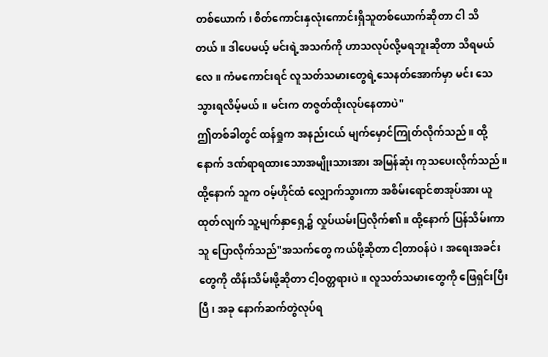တစ်ယောက်၊ စိတ်ကောင်းနှလုံးကောင်းရှိသူတစ်ယောက်ဆိုတာ ငါ သိတယ်။ ဒါပေမယ့် မင်းရဲ့အသက်ကို ဟာသလုပ်လို့မရဘူးဆိုတာ သိရမယ်လေ။ ကံမကောင်းရင် လူသတ်သမားတွေရဲ့သေနတ်အောက်မှာ မင်း သေသွားရလိမ့်မယ်။ မင်းက တဇွတ်ထိုးလုပ်နေတာပဲ"
ဤတစ်ခါတွင် ထန်ရှုက အနည်းငယ် မျက်မှောင်ကြုတ်လိုက်သည်။ ထို့နောက် ဒဏ်ရာရထားသောအမျိုးသားအား အမြန်ဆုံး ကုသပေးလိုက်သည်။ ထို့နောက် သူက ဝမ့်ဟိုင်ထံ လျှောက်သွားကာ အစိမ်းရောင်စာအုပ်အား ယူထုတ်လျက် သူ့မျက်နှာရှေ့၌ လှုပ်ယမ်းပြလိုက်၏။ ထို့နောက် ပြန်သိမ်းကာ သူ ပြောလိုက်သည်"အသက်တွေ ကယ်ဖို့ဆိုတာ ငါ့တာဝန်ပဲ၊ အရေးအခင်းတွေကို ထိန်းသိမ်းဖို့ဆိုတာ ငါ့ဝတ္တရားပဲ။ လူသတ်သမားတွေကို ဖြေရှင်းပြီးပြီ၊ အခု နောက်ဆက်တွဲလုပ်ရ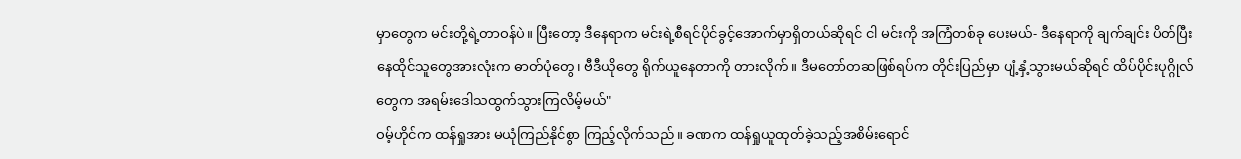မှာတွေက မင်းတို့ရဲ့တာဝန်ပဲ။ ပြီးတော့ ဒီနေရာက မင်းရဲ့စီရင်ပိုင်ခွင့်အောက်မှာရှိတယ်ဆိုရင် ငါ မင်းကို အကြံတစ်ခု ပေးမယ်- ဒီနေရာကို ချက်ချင်း ပိတ်ပြီး နေထိုင်သူတွေအားလုံးက ဓာတ်ပုံတွေ၊ ဗီဒီယိုတွေ ရိုက်ယူနေတာကို တားလိုက်။ ဒီမတော်တဆဖြစ်ရပ်က တိုင်းပြည်မှာ ပျံ့နှံ့သွားမယ်ဆိုရင် ထိပ်ပိုင်းပုဂ္ဂိုလ်တွေက အရမ်းဒေါသထွက်သွားကြလိမ့်မယ်"
ဝမ့်ဟိုင်က ထန်ရှုအား မယုံကြည်နိုင်စွာ ကြည့်လိုက်သည်။ ခဏက ထန်ရှုယူထုတ်ခဲ့သည့်အစိမ်းရောင်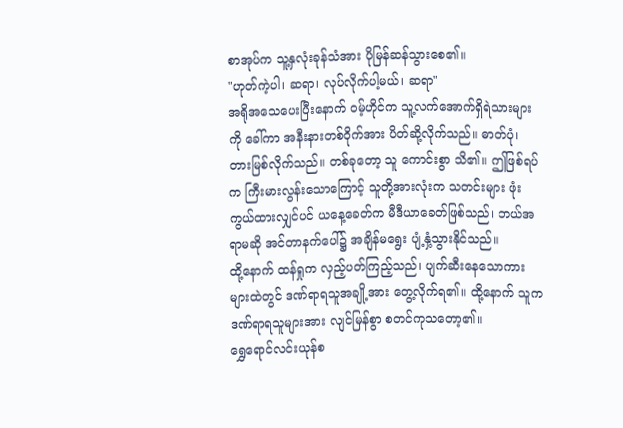စာအုပ်က သူ့နှလုံးခုန်သံအား ပိုမြန်ဆန်သွားစေ၏။
"ဟုတ်ကဲ့ပါ၊ ဆရာ၊ လုပ်လိုက်ပါ့မယ်၊ ဆရာ"
အရိုအသေပေးပြီးနောက် ဝမ့်ဟိုင်က သူ့လက်အောက်ရှိရဲသားများကို ခေါ်ကာ အနီးနားတစ်ဝိုက်အား ပိတ်ဆို့လိုက်သည်။ ဓာတ်ပုံ၊ တားမြစ်လိုက်သည်။ တစ်ခုတော့ သူ ကောင်းစွာ သိ၏။ ဤဖြစ်ရပ်က ကြီးမားလွန်းသောကြောင့် သူတို့အားလုံးက သတင်းများ ဖုံးကွယ်ထားလျှင်ပင် ယနေ့ခေတ်က မီဒီယာခေတ်ဖြစ်သည်၊ ဘယ်အရာမဆို အင်တာနက်ပေါ်၌ အချိန်မရွေး ပျံ့နှံ့သွားနိုင်သည်။
ထို့နောက် ထန်ရှုက လှည့်ပတ်ကြည့်သည်၊ ပျက်ဆီးနေသောကားများထဲတွင် ဒဏ်ရာရသူအချို့အား တွေ့လိုက်ရ၏။ ထို့နောက် သူက ဒဏ်ရာရသူများအား လျင်မြန်စွာ စတင်ကုသတော့၏။
ရွှေရောင်လင်းယုန်စ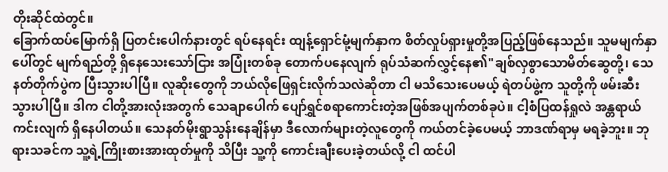တိုးဆိုင်ထဲတွင်။
ခြောက်ထပ်မြောက်ရှိ ပြတင်းပေါက်နားတွင် ရပ်နေရင်း ထျန့်ရှောင်မုံ့မျက်နှာက စိတ်လှုပ်ရှားမှုတို့အပြည့်ဖြစ်နေသည်။ သူမမျက်နှာပေါ်တွင် မျက်ရည်တို့ ရှိနေသေးသော်ငြား အပြုံးတစ်ခု တောက်ပနေလျက် ရုပ်သံဆက်လွှင့်နေ၏"ချစ်လှစွာသောမိတ်ဆွေတို့၊ သေနတ်တိုက်ပွဲက ပြီးသွားပါပြီ။ လူဆိုးတွေကို ဘယ်လိုဖြေရှင်းလိုက်သလဲဆိုတာ ငါ မသိသေးပေမယ့် ရဲတပ်ဖွဲ့က သူတို့ကို ဖမ်းဆီးသွားပါပြီ။ ဒါက ငါတို့အားလုံးအတွက် သေချာပေါက် ပျော်ရွှင်စရာကောင်းတဲ့အဖြစ်အပျက်တစ်ခုပဲ။ ငါ့စံပြထန်ရှုလဲ အန္တရာယ်ကင်းလျက် ရှိနေပါတယ်။ သေနတ်မိုးရွာသွန်းနေချိန်မှာ ဒီလောက်များတဲ့လူတွေကို ကယ်တင်ခဲ့ပေမယ့် ဘာဒဏ်ရာမှ မရခဲ့ဘူး။ ဘုရားသခင်က သူ့ရဲ့ကြိုးစားအားထုတ်မှုကို သိပြီး သူ့ကို ကောင်းချီးပေးခဲ့တယ်လို့ ငါ ထင်ပါ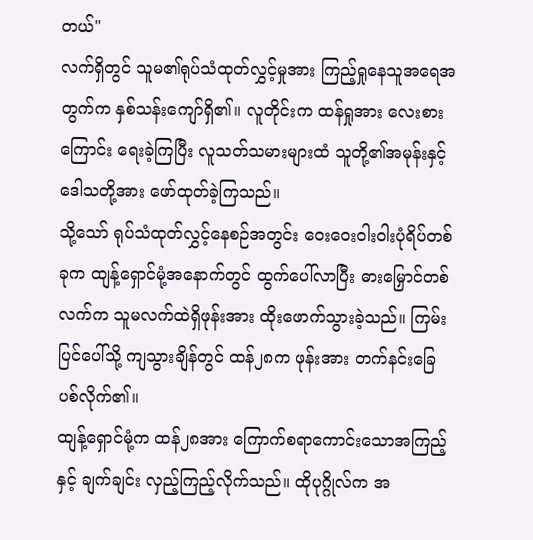တယ်"
လက်ရှိတွင် သူမ၏ရုပ်သံထုတ်လွှင့်မှုအား ကြည့်ရှုနေသူအရေအတွက်က နှစ်သန်းကျော်ရှိ၏။ လူတိုင်းက ထန်ရှုအား လေးစားကြောင်း ရေးခဲ့ကြပြီး လူသတ်သမားများထံ သူတို့၏အမုန်းနှင့်ဒေါသတို့အား ဖော်ထုတ်ခဲ့ကြသည်။
သို့သော် ရုပ်သံထုတ်လွှင့်နေစဉ်အတွင်း ဝေးဝေးဝါးဝါးပုံရိပ်တစ်ခုက ထျန့်ရှောင်မုံ့အနောက်တွင် ထွက်ပေါ်လာပြီး ဓားမြှောင်တစ်လက်က သူမလက်ထဲရှိဖုန်းအား ထိုးဖောက်သွားခဲ့သည်။ ကြမ်းပြင်ပေါ်သို့ ကျသွားချိန်တွင် ထန်၂၈က ဖုန်းအား တက်နင်းခြေပစ်လိုက်၏။
ထျန့်ရှောင်မုံ့က ထန်၂၈အား ကြောက်စရာကောင်းသောအကြည့်နှင့် ချက်ချင်း လှည့်ကြည့်လိုက်သည်။ ထိုပုဂ္ဂိုလ်က အ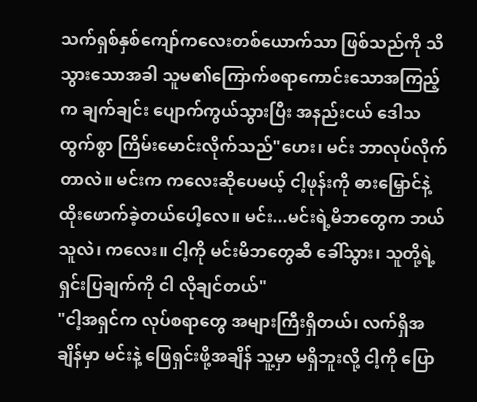သက်ရှစ်နှစ်ကျော်ကလေးတစ်ယောက်သာ ဖြစ်သည်ကို သိသွားသောအခါ သူမ၏ကြောက်စရာကောင်းသောအကြည့်က ချက်ချင်း ပျောက်ကွယ်သွားပြီး အနည်းငယ် ဒေါသထွက်စွာ ကြိမ်းမောင်းလိုက်သည်"ဟေး၊ မင်း ဘာလုပ်လိုက်တာလဲ။ မင်းက ကလေးဆိုပေမယ့် ငါ့ဖုန်းကို ဓားမြှောင်နဲ့ ထိုးဖောက်ခဲ့တယ်ပေါ့လေ။ မင်း...မင်းရဲ့မိဘတွေက ဘယ်သူလဲ၊ ကလေး။ ငါ့ကို မင်းမိဘတွေဆီ ခေါ်သွား၊ သူတို့ရဲ့ရှင်းပြချက်ကို ငါ လိုချင်တယ်"
"ငါ့အရှင်က လုပ်စရာတွေ အများကြီးရှိတယ်၊ လက်ရှိအချိန်မှာ မင်းနဲ့ ဖြေရှင်းဖို့အချိန် သူ့မှာ မရှိဘူးလို့ ငါ့ကို ပြော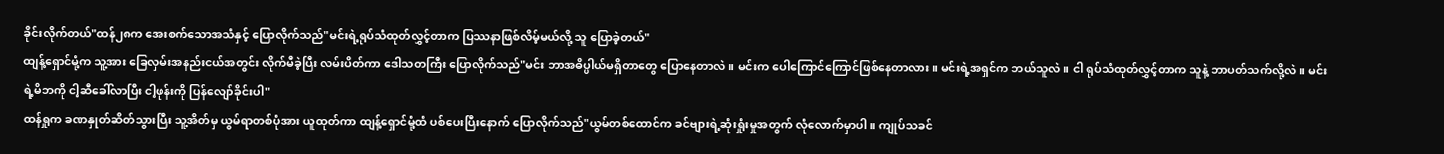ခိုင်းလိုက်တယ်"ထန်၂၈က အေးစက်သောအသံနှင့် ပြောလိုက်သည်"မင်းရဲ့ရုပ်သံထုတ်လွှင့်တာက ပြဿနာဖြစ်လိမ့်မယ်လို့ သူ ပြောခဲ့တယ်"
ထျန့်ရှောင်မုံ့က သူ့အား ခြေလှမ်းအနည်းငယ်အတွင်း လိုက်မီခဲ့ပြီး လမ်းပိတ်ကာ ဒေါသတကြီး ပြောလိုက်သည်"မင်း ဘာအဓိပ္ပါယ်မရှိတာတွေ ပြောနေတာလဲ။ မင်းက ပေါကြောင်ကြောင်ဖြစ်နေတာလား။ မင်းရဲ့အရှင်က ဘယ်သူလဲ။ ငါ ရုပ်သံထုတ်လွှင့်တာက သူနဲ့ ဘာပတ်သက်လို့လဲ။ မင်းရဲ့မိဘကို ငါ့ဆီခေါ်လာပြီး ငါ့ဖုန်းကို ပြန်လျော်ခိုင်းပါ"
ထန်ရှုက ခဏနှုတ်ဆိတ်သွားပြီး သူ့အိတ်မှ ယွမ်ရာတစ်ပုံအား ယူထုတ်ကာ ထျန့်ရှောင်မုံ့ထံ ပစ်ပေးပြီးနောက် ပြောလိုက်သည်"ယွမ်တစ်ထောင်က ခင်ဗျားရဲ့ဆုံးရှုံးမှုအတွက် လုံလောက်မှာပါ။ ကျုပ်သခင်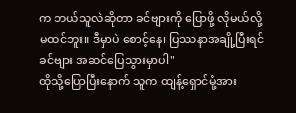က ဘယ်သူလဲဆိုတာ ခင်ဗျားကို ပြောဖို့ လိုမယ်လို့ မထင်ဘူး။ ဒီမှာပဲ စောင့်နေ၊ ပြဿနာအချို့ပြီးရင် ခင်ဗျား အဆင်ပြေသွားမှာပါ"
ထိုသို့ပြောပြီးနောက် သူက ထျန့်ရှောင်မုံ့အား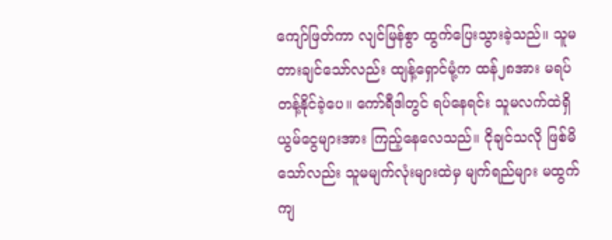ကျော်ဖြတ်ကာ လျင်မြန်စွာ ထွက်ပြေးသွားခဲ့သည်။ သူမ တားချင်သော်လည်း ထျန့်ရှောင်မုံ့က ထန်၂၈အား မရပ်တန့်နိုင်ခဲ့ပေ။ ကော်ရီဒါတွင် ရပ်နေရင်း သူမလက်ထဲရှိယွမ်ငွေများအား ကြည့်နေလေသည်။ ငိုချင်သလို ဖြစ်မိသော်လည်း သူမမျက်လုံးများထဲမှ မျက်ရည်များ မထွက်ကျ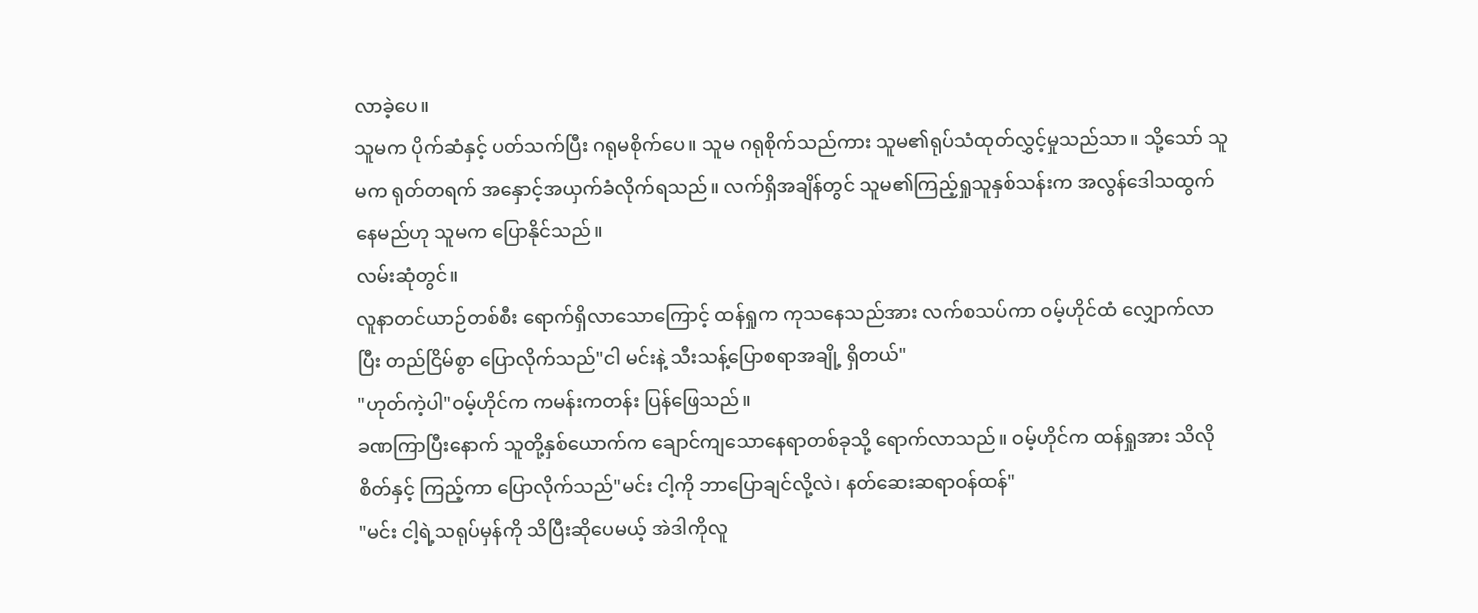လာခဲ့ပေ။
သူမက ပိုက်ဆံနှင့် ပတ်သက်ပြီး ဂရုမစိုက်ပေ။ သူမ ဂရုစိုက်သည်ကား သူမ၏ရုပ်သံထုတ်လွှင့်မှုသည်သာ။ သို့သော် သူမက ရုတ်တရက် အနှောင့်အယှက်ခံလိုက်ရသည်။ လက်ရှိအချိန်တွင် သူမ၏ကြည့်ရှုသူနှစ်သန်းက အလွန်ဒေါသထွက်နေမည်ဟု သူမက ပြောနိုင်သည်။
လမ်းဆုံတွင်။
လူနာတင်ယာဉ်တစ်စီး ရောက်ရှိလာသောကြောင့် ထန်ရှုက ကုသနေသည်အား လက်စသပ်ကာ ဝမ့်ဟိုင်ထံ လျှောက်လာပြီး တည်ငြိမ်စွာ ပြောလိုက်သည်"ငါ မင်းနဲ့ သီးသန့်ပြောစရာအချို့ ရှိတယ်"
"ဟုတ်ကဲ့ပါ"ဝမ့်ဟိုင်က ကမန်းကတန်း ပြန်ဖြေသည်။
ခဏကြာပြီးနောက် သူတို့နှစ်ယောက်က ချောင်ကျသောနေရာတစ်ခုသို့ ရောက်လာသည်။ ဝမ့်ဟိုင်က ထန်ရှုအား သိလိုစိတ်နှင့် ကြည့်ကာ ပြောလိုက်သည်"မင်း ငါ့ကို ဘာပြောချင်လို့လဲ၊ နတ်ဆေးဆရာဝန်ထန်"
"မင်း ငါ့ရဲ့သရုပ်မှန်ကို သိပြီးဆိုပေမယ့် အဲဒါကိုလူ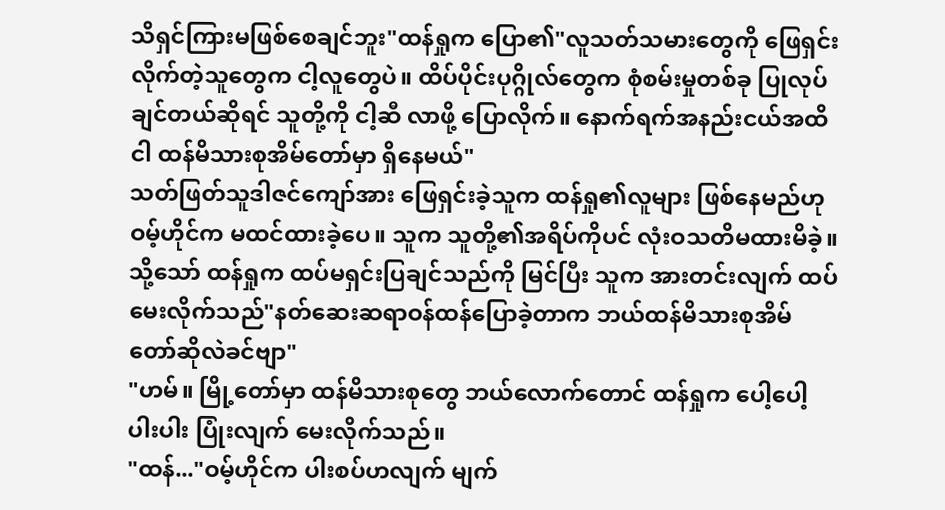သိရှင်ကြားမဖြစ်စေချင်ဘူး"ထန်ရှုက ပြော၏"လူသတ်သမားတွေကို ဖြေရှင်းလိုက်တဲ့သူတွေက ငါ့လူတွေပဲ။ ထိပ်ပိုင်းပုဂ္ဂိုလ်တွေက စုံစမ်းမှုတစ်ခု ပြုလုပ်ချင်တယ်ဆိုရင် သူတို့ကို ငါ့ဆီ လာဖို့ ပြောလိုက်။ နောက်ရက်အနည်းငယ်အထိ ငါ ထန်မိသားစုအိမ်တော်မှာ ရှိနေမယ်"
သတ်ဖြတ်သူဒါဇင်ကျော်အား ဖြေရှင်းခဲ့သူက ထန်ရှု၏လူများ ဖြစ်နေမည်ဟု ဝမ့်ဟိုင်က မထင်ထားခဲ့ပေ။ သူက သူတို့၏အရိပ်ကိုပင် လုံးဝသတိမထားမိခဲ့။ သို့သော် ထန်ရှုက ထပ်မရှင်းပြချင်သည်ကို မြင်ပြီး သူက အားတင်းလျက် ထပ်မေးလိုက်သည်"နတ်ဆေးဆရာဝန်ထန်ပြောခဲ့တာက ဘယ်ထန်မိသားစုအိမ်တော်ဆိုလဲခင်ဗျာ"
"ဟမ်။ မြို့တော်မှာ ထန်မိသားစုတွေ ဘယ်လောက်တောင် ထန်ရှုက ပေါ့ပေါ့ပါးပါး ပြုံးလျက် မေးလိုက်သည်။
"ထန်..."ဝမ့်ဟိုင်က ပါးစပ်ဟလျက် မျက်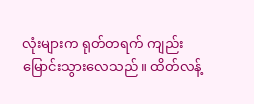လုံးများက ရုတ်တရက် ကျည်းမြောင်းသွားလေသည်။ ထိတ်လန့်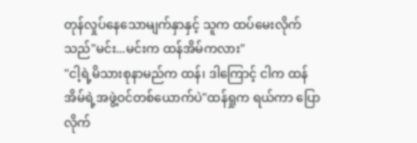တုန်လှုပ်နေသောမျက်နှာနှင့် သူက ထပ်မေးလိုက်သည်"မင်း...မင်းက ထန်အိမ်ကလား"
"ငါ့ရဲ့မိသားစုနာမည်က ထန်၊ ဒါကြောင့် ငါက ထန်အိမ်ရဲ့အဖွဲ့ဝင်တစ်ယောက်ပဲ"ထန်ရှုက ရယ်ကာ ပြောလိုက်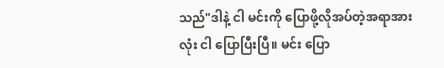သည်"ဒါနဲ့ ငါ မင်းကို ပြောဖို့လိုအပ်တဲ့အရာအားလုံး ငါ ပြောပြီးပြီ။ မင်း ပြော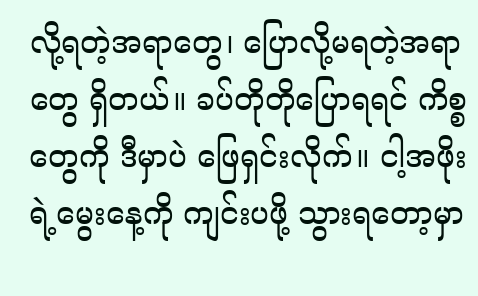လို့ရတဲ့အရာတွေ၊ ပြောလို့မရတဲ့အရာတွေ ရှိတယ်။ ခပ်တိုတိုပြောရရင် ကိစ္စတွေကို ဒီမှာပဲ ဖြေရှင်းလိုက်။ ငါ့အဖိုးရဲ့မွေးနေ့ကို ကျင်းပဖို့ သွားရတော့မှာ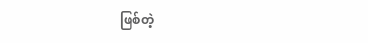ဖြစ်တဲ့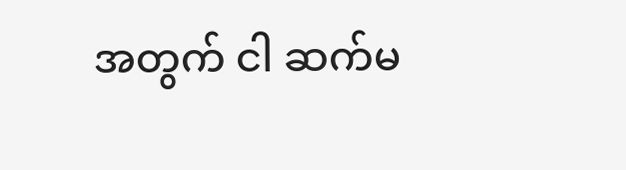အတွက် ငါ ဆက်မ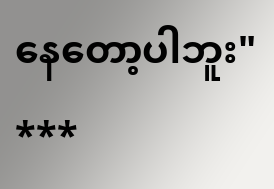နေတော့ပါဘူး"
***